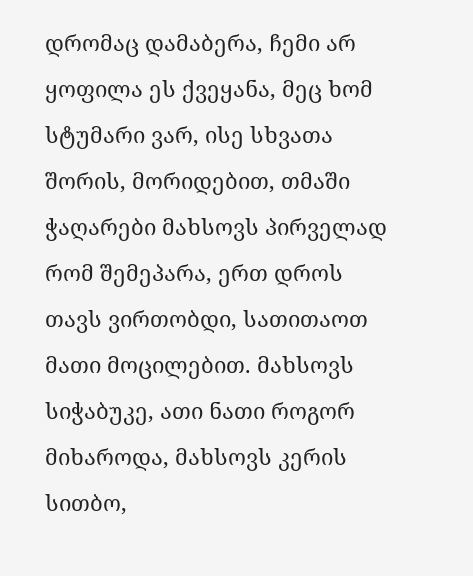დრომაც დამაბერა, ჩემი არ ყოფილა ეს ქვეყანა, მეც ხომ სტუმარი ვარ, ისე სხვათა შორის, მორიდებით, თმაში ჭაღარები მახსოვს პირველად რომ შემეპარა, ერთ დროს თავს ვირთობდი, სათითაოთ მათი მოცილებით. მახსოვს სიჭაბუკე, ათი ნათი როგორ მიხაროდა, მახსოვს კერის სითბო,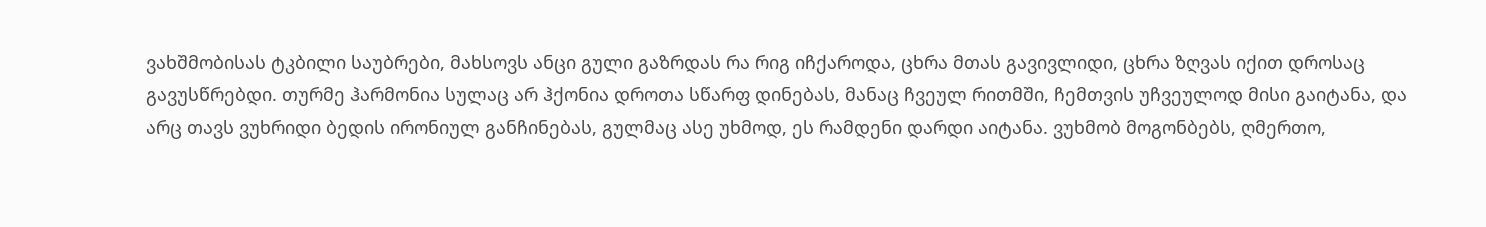ვახშმობისას ტკბილი საუბრები, მახსოვს ანცი გული გაზრდას რა რიგ იჩქაროდა, ცხრა მთას გავივლიდი, ცხრა ზღვას იქით დროსაც გავუსწრებდი. თურმე ჰარმონია სულაც არ ჰქონია დროთა სწარფ დინებას, მანაც ჩვეულ რითმში, ჩემთვის უჩვეულოდ მისი გაიტანა, და არც თავს ვუხრიდი ბედის ირონიულ განჩინებას, გულმაც ასე უხმოდ, ეს რამდენი დარდი აიტანა. ვუხმობ მოგონბებს, ღმერთო,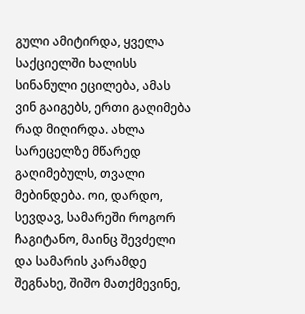გული ამიტირდა, ყველა საქციელში ხალისს სინანული ეცილება, ამას ვინ გაიგებს, ერთი გაღიმება რად მიღირდა. ახლა სარეცელზე მწარედ გაღიმებულს, თვალი მებინდება. ოი, დარდო, სევდავ, სამარეში როგორ ჩაგიტანო, მაინც შევძელი და სამარის კარამდე შეგნახე, შიშო მათქმევინე,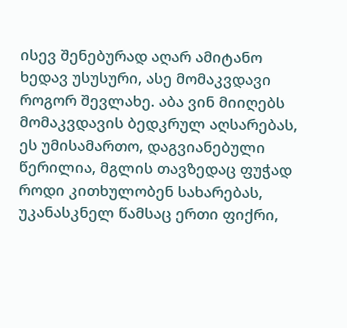ისევ შენებურად აღარ ამიტანო ხედავ უსუსური, ასე მომაკვდავი როგორ შევლახე. აბა ვინ მიიღებს მომაკვდავის ბედკრულ აღსარებას, ეს უმისამართო, დაგვიანებული წერილია, მგლის თავზედაც ფუჭად როდი კითხულობენ სახარებას, უკანასკნელ წამსაც ერთი ფიქრი,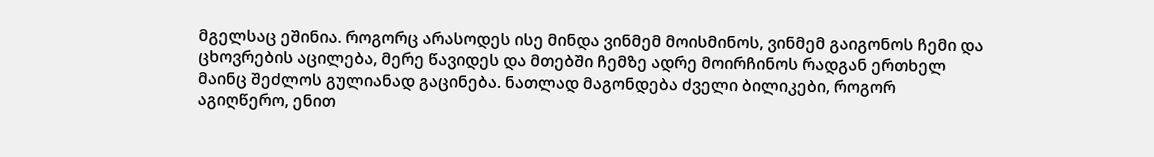მგელსაც ეშინია. როგორც არასოდეს ისე მინდა ვინმემ მოისმინოს, ვინმემ გაიგონოს ჩემი და ცხოვრების აცილება, მერე წავიდეს და მთებში ჩემზე ადრე მოირჩინოს რადგან ერთხელ მაინც შეძლოს გულიანად გაცინება. ნათლად მაგონდება ძველი ბილიკები, როგორ აგიღწერო, ენით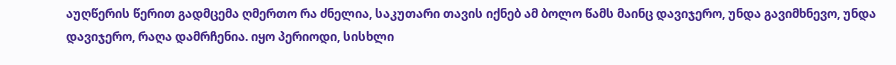აუღწერის წერით გადმცემა ღმერთო რა ძნელია, საკუთარი თავის იქნებ ამ ბოლო წამს მაინც დავიჯერო, უნდა გავიმხნევო, უნდა დავიჯერო, რაღა დამრჩენია. იყო პერიოდი, სისხლი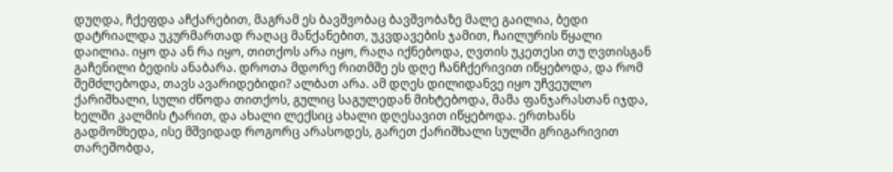დუღდა, ჩქეფდა აჩქარებით, მაგრამ ეს ბავშვობაც ბავშვობაზე მალე გაილია, ბედი დატრიალდა უკურმართად რაღაც მანქანებით, უკვდავების ჯამით, ჩაილურის წყალი დაილია. იყო და ან რა იყო, თითქოს არა იყო, რაღა იქნებოდა, ღვთის უკეთესი თუ ღვთისგან გაჩენილი ბედის ანაბარა. დროთა მდორე რითმშე ეს დღე ჩანჩქერივით იწყებოდა, და რომ შემძლებოდა, თავს ავარიდებიდი? ალბათ არა. ამ დღეს დილიდანვე იყო უჩვეულო ქარიშხალი, სული ძწოდა თითქოს, გულიც საგულედან მიხტებოდა, მამა ფანჯარასთან იჯდა, ხელში კალმის ტარით, და ახალი ლექსიც ახალი დღესავით იწყებოდა. ერთხანს გადმომხედა, ისე მშვიდად როგორც არასოდეს, გარეთ ქარიშხალი სულში გრიგარივით თარეშობდა,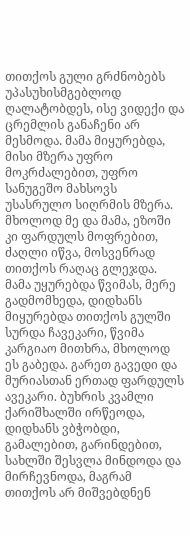თითქოს გული გრძნობებს უპასუხისმგებლოდ ღალატობდეს, ისე ვიდექი და ცრემლის განაჩენი არ მესმოდა. მამა მიყურებდა, მისი მზერა უფრო მოკრძალებით, უფრო სანუგეშო მახსოვს უსასრულო სიღრმის მზერა. მხოლოდ მე და მამა, ეზოში კი ფარდულს მოფრებით, ძაღლი იწვა, მოსვენრად თითქოს რაღაც გლეჯდა. მამა უყურებდა წვიმას, მერე გადმომხედა, დიდხანს მიყურებდა თითქოს გულში სურდა ჩავეკარი, წვიმა კარგიაო მითხრა, მხოლოდ ეს გაბედა. გარეთ გავედი და მურიასთან ერთად ფარდულს ავეკარი. ბუხრის კვამლი ქარიშხალში ირწეოდა, დიდხანს ვბჭობდი, გამალებით, გარინდებით, სახლში შესვლა მინდოდა და მირჩევნოდა, მაგრამ თითქოს არ მიშვებდნენ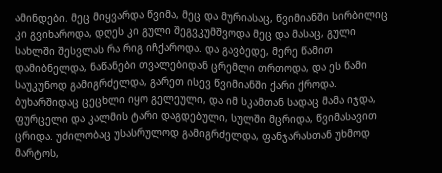ამინდები. მეც მიყვარდა წვიმა, მეც და მურიასაც, წვიმიანში სირბილიც კი გვიხაროდა, დღეს კი გული შეგვკუმშვოდა მეც და მასაც, გული სახლში შესვლას რა რიგ იჩქაროდა. და გავბედე, მერე წამით დამიბნელდა, ნაწანები თვალებიდან ცრემლი თრთოდა, და ეს წამი საუკუნოდ გამიგრძელდა, გარეთ ისევ წვიმიანში ქარი ქროდა. ბუხარშიდაც ცეცხლი იყო გელეული, და იმ სკამთან სადაც მამა იჯდა, ფურცელი და კალმის ტარი დაგდებული, სულში მცრიდა, წვიმასავით ცრიდა. უძილობაც უსასრულოდ გამიგრძელდა, ფანჯარასთან უხმოდ მარტოს,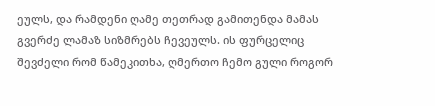ეულს, და რამდენი ღამე თეთრად გამითენდა მამას გვერძე ლამაზ სიზმრებს ჩევეულს. ის ფურცელიც შევძელი რომ წამეკითხა, ღმერთო ჩემო გული როგორ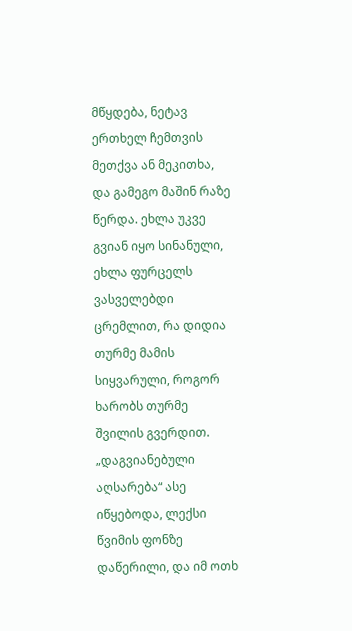მწყდება, ნეტავ ერთხელ ჩემთვის მეთქვა ან მეკითხა, და გამეგო მაშინ რაზე წერდა. ეხლა უკვე გვიან იყო სინანული, ეხლა ფურცელს ვასველებდი ცრემლით, რა დიდია თურმე მამის სიყვარული, როგორ ხარობს თურმე შვილის გვერდით. „დაგვიანებული აღსარება“ ასე იწყებოდა, ლექსი წვიმის ფონზე დაწერილი, და იმ ოთხ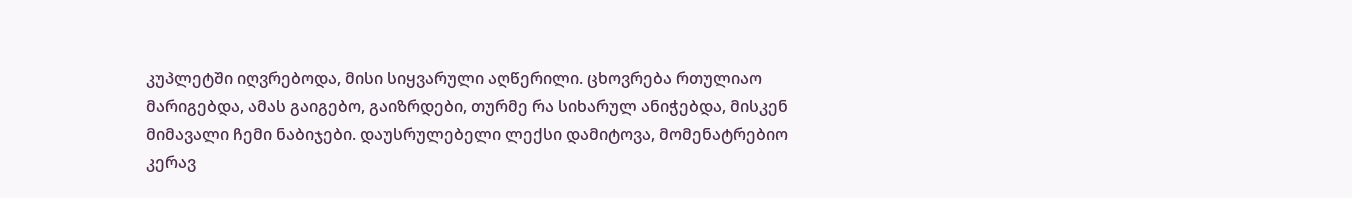კუპლეტში იღვრებოდა, მისი სიყვარული აღწერილი. ცხოვრება რთულიაო მარიგებდა, ამას გაიგებო, გაიზრდები, თურმე რა სიხარულ ანიჭებდა, მისკენ მიმავალი ჩემი ნაბიჯები. დაუსრულებელი ლექსი დამიტოვა, მომენატრებიო კერავ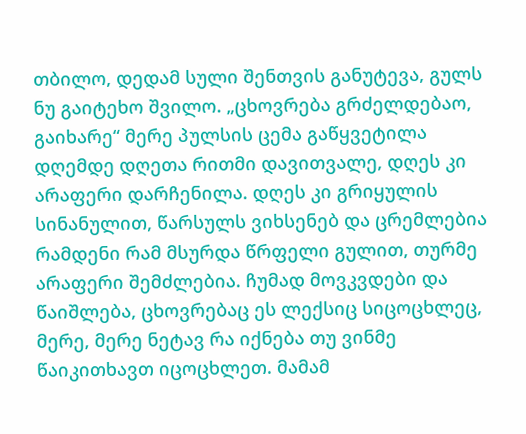თბილო, დედამ სული შენთვის განუტევა, გულს ნუ გაიტეხო შვილო. „ცხოვრება გრძელდებაო, გაიხარე“ მერე პულსის ცემა გაწყვეტილა დღემდე დღეთა რითმი დავითვალე, დღეს კი არაფერი დარჩენილა. დღეს კი გრიყულის სინანულით, წარსულს ვიხსენებ და ცრემლებია რამდენი რამ მსურდა წრფელი გულით, თურმე არაფერი შემძლებია. ჩუმად მოვკვდები და წაიშლება, ცხოვრებაც ეს ლექსიც სიცოცხლეც, მერე, მერე ნეტავ რა იქნება თუ ვინმე წაიკითხავთ იცოცხლეთ. მამამ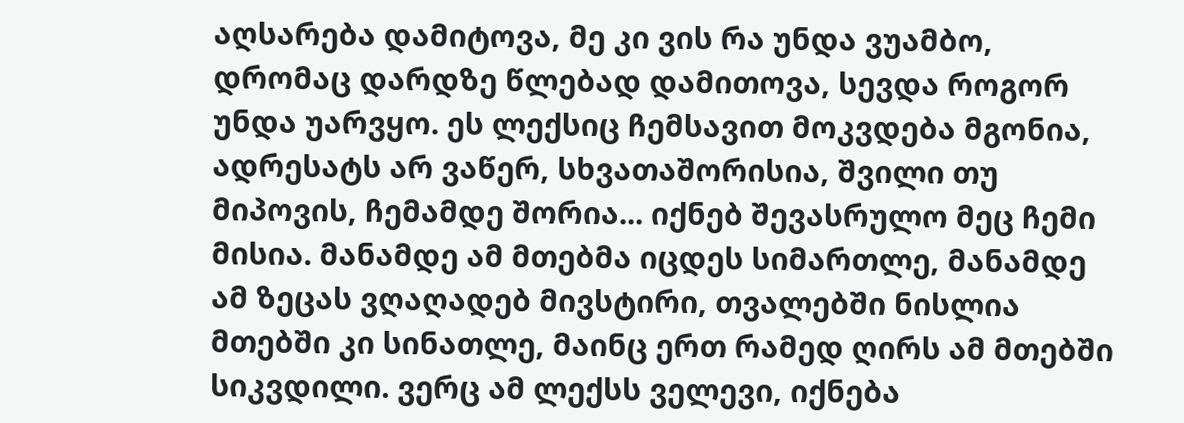აღსარება დამიტოვა, მე კი ვის რა უნდა ვუამბო, დრომაც დარდზე წლებად დამითოვა, სევდა როგორ უნდა უარვყო. ეს ლექსიც ჩემსავით მოკვდება მგონია, ადრესატს არ ვაწერ, სხვათაშორისია, შვილი თუ მიპოვის, ჩემამდე შორია... იქნებ შევასრულო მეც ჩემი მისია. მანამდე ამ მთებმა იცდეს სიმართლე, მანამდე ამ ზეცას ვღაღადებ მივსტირი, თვალებში ნისლია მთებში კი სინათლე, მაინც ერთ რამედ ღირს ამ მთებში სიკვდილი. ვერც ამ ლექსს ველევი, იქნება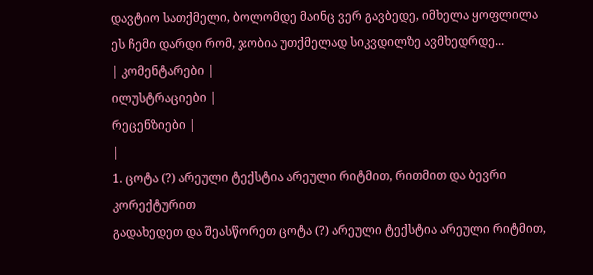დავტიო სათქმელი, ბოლომდე მაინც ვერ გავბედე, იმხელა ყოფლილა ეს ჩემი დარდი რომ, ჯობია უთქმელად სიკვდილზე ავმხედრდე...
| კომენტარები |
ილუსტრაციები |
რეცენზიები |
|
1. ცოტა (?) არეული ტექსტია არეული რიტმით, რითმით და ბევრი კორექტურით
გადახედეთ და შეასწორეთ ცოტა (?) არეული ტექსტია არეული რიტმით,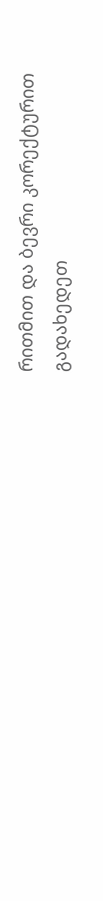რითმით და ბევრი კორექტურით
გადახედეთ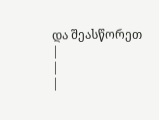და შეასწორეთ
|
|
|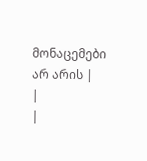მონაცემები არ არის |
|
|